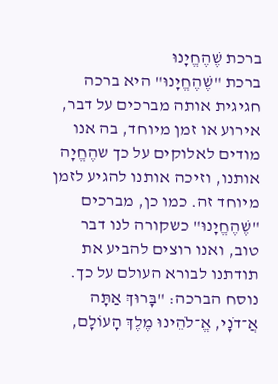ברכת שֶׁהֶחֱיָנוּ
ברכת "שֶׁהֶחֱיָנוּ" היא ברכה חגיגית אותה מברכים על דבר, אירוע או זמן מיוחד, בה אנו מודים לאלוקים על כך שהֶחֱיָה אותנו, וזיכה אותנו להגיע לזמן מיוחד זה. כמו כן, מברכים "שֶׁהֶחֱיָנוּ" כשקורה לנו דבר טוב, ואנו רוצים להביע את תודתנו לבורא העולם על כך. נוסח הברכה: "בָּרוּךְ אַתָּה אֲ־דֹנָי, אֱ־לֹהֵינוּ מֶלֶךְ הָעוֹלָם,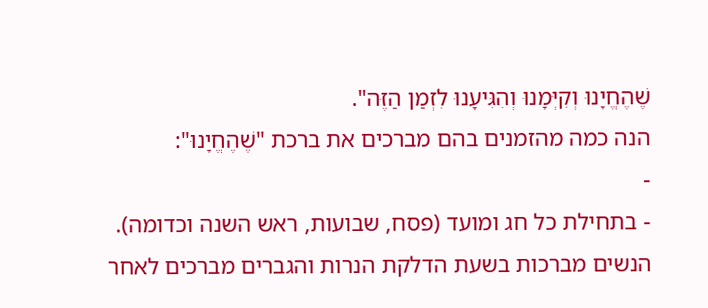שֶׁהֶחֱיָנוּ וְקִיְּמָנוּ וְהִגִּיעָנוּ לִזְמַן הַזֶּה".
הנה כמה מהזמנים בהם מברכים את ברכת "שֶׁהֶחֱיָנוּ":
-
- בתחילת כל חג ומועד (פסח, שבועות, ראש השנה וכדומה). הנשים מברכות בשעת הדלקת הנרות והגברים מברכים לאחר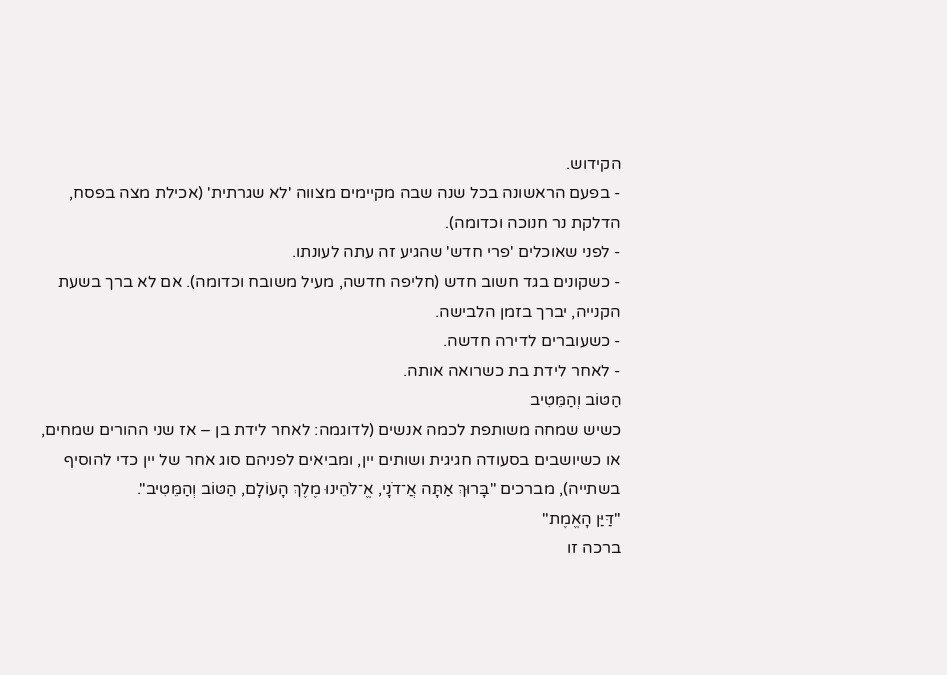הקידוש.
- בפעם הראשונה בכל שנה שבה מקיימים מצווה 'לא שגרתית' (אכילת מצה בפסח, הדלקת נר חנוכה וכדומה).
- לפני שאוכלים 'פרי חדש' שהגיע זה עתה לעונתו.
- כשקונים בגד חשוב חדש (חליפה חדשה, מעיל משובח וכדומה). אם לא ברך בשעת הקנייה, יברך בזמן הלבישה.
- כשעוברים לדירה חדשה.
- לאחר לידת בת כשרואה אותה.
הַטּוֹב וְהַמֵּטִיב
כשיש שמחה משותפת לכמה אנשים (לדוגמה: לאחר לידת בן – אז שני ההורים שמחים, או כשיושבים בסעודה חגיגית ושותים יין, ומביאים לפניהם סוג אחר של יין כדי להוסיף בשתייה), מברכים "בָּרוּךְ אַתָּה אֲ־דֹנָי, אֱ־לֹהֵינוּ מֶלֶךְ הָעוֹלָם, הַטּוֹב וְהַמֵּטִיב".
"דַּיַּן הָאֱמֶת"
ברכה זו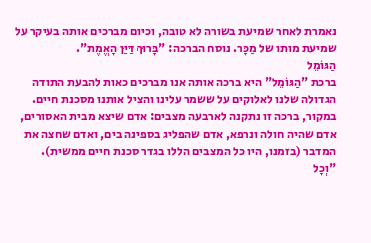נאמרת לאחר שמיעת בשורה לא טובה, וכיום מברכים אותה בעיקר על שמיעת מותו של מַכָּר. נוסח הברכה: "בָּרוּךְ דַּיַּן הָאֱמֶת".
הַגּוֹמֵל
ברכת "הַגּוֹמֵל" היא ברכה אותה אנו מברכים כאות להבעת התודה הגדולה שלנו לאלוקים על ששמר עלינו והציל אותנו מסכנת חיים.
במקור, ברכה זו נתקנה לארבעה מצבים: אדם שיצא מבית האסורים, אדם שהיה חולה ונרפא, אדם שהפליג בספינה בים, ואדם שחצה את המדבר (בזמנו, היו כל המצבים הללו בגדר סכנת חיים ממשית).
"וְכָל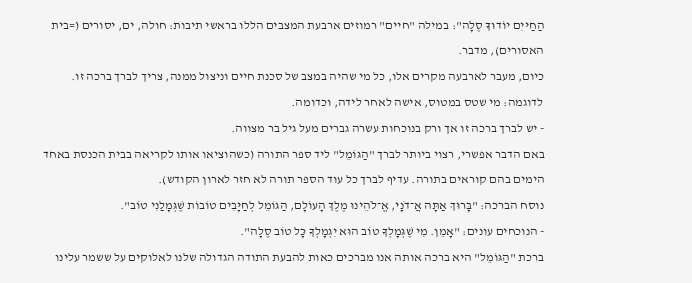הַחַיּיִם יוֹדוּךָ סֶלָה": במילה "חיים" רמוזים ארבעת המצבים הללו בראשי תיבות: חולה, ים, יסורים (=בית האסורים), מדבר.
כיום, מעבר לארבעה מקרים אלו, כל מי שהיה במצב של סכנת חיים וניצול ממנה, צריך לברך ברכה זו. לדוגמה: מי שטס במטוס, אישה לאחר לידה, וכדומה.
- יש לברך ברכה זו אך ורק בנוכחות עשרה גברים מעל גיל בר מצווה.
באם הדבר אפשרי, רצוי ביותר לברך "הַגּוֹמֵל" ליד ספר התורה (כשהוציאו אותו לקריאה בבית הכנסת באחד הימים בהם קוראים בתורה. עדיף לברך כל עוד הספר תורה לא חזר לארון הקודש).
נוסח הברכה: "בָּרוּךְ אַתָּה אֲ־דֹנָי, אֱ־לֹהֵינוּ מֶלֶךְ הָעוֹלָם, הַגּוֹמֵל לְחַיָּבִים טוֹבוֹת שֶׁגְּמָלַנִי טוֹב".
- הנוכחים עונים: "אָמֵן. מִי שֶׁגְּמָלְךָ טוֹב הוּא יִגְמָלְךָ כָּל טוֹב סֶלָה".
ברכת "הַגּוֹמֵל" היא ברכה אותה אנו מברכים כאות להבעת התודה הגדולה שלנו לאלוקים על ששמר עלינו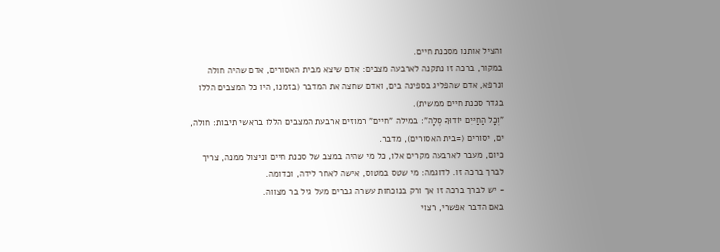והציל אותנו מסכנת חיים.
במקור, ברכה זו נתקנה לארבעה מצבים: אדם שיצא מבית האסורים, אדם שהיה חולה ונרפא, אדם שהפליג בספינה בים, ואדם שחצה את המדבר (בזמנו, היו כל המצבים הללו בגדר סכנת חיים ממשית).
"וְכָל הַחַיּיִם יוֹדוּךָ סֶלָה": במילה "חיים" רמוזים ארבעת המצבים הללו בראשי תיבות: חולה, ים, יסורים (=בית האסורים), מדבר.
כיום, מעבר לארבעה מקרים אלו, כל מי שהיה במצב של סכנת חיים וניצול ממנה, צריך לברך ברכה זו. לדוגמה: מי שטס במטוס, אישה לאחר לידה, וכדומה.
- יש לברך ברכה זו אך ורק בנוכחות עשרה גברים מעל גיל בר מצווה.
באם הדבר אפשרי, רצוי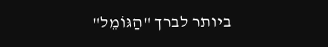ביותר לברך "הַגּוֹמֵל"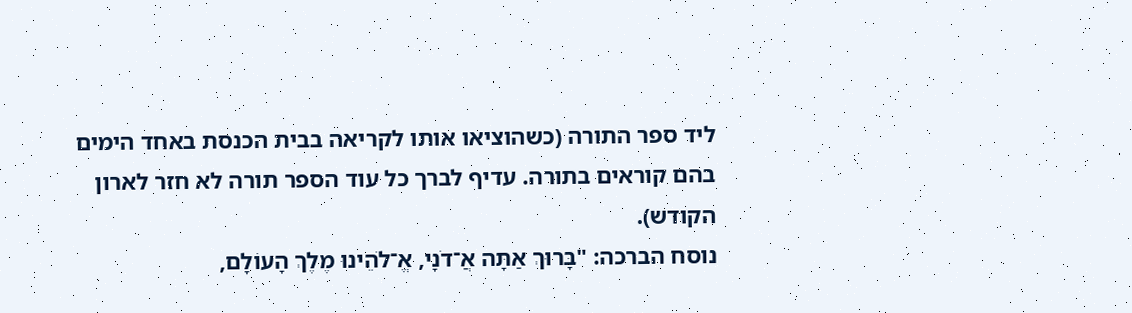ליד ספר התורה (כשהוציאו אותו לקריאה בבית הכנסת באחד הימים בהם קוראים בתורה. עדיף לברך כל עוד הספר תורה לא חזר לארון הקודש).
נוסח הברכה: "בָּרוּךְ אַתָּה אֲ־דֹנָי, אֱ־לֹהֵינוּ מֶלֶךְ הָעוֹלָם,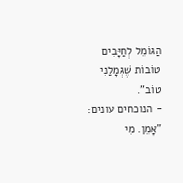הַגּוֹמֵל לְחַיָּבִים טוֹבוֹת שֶׁגְּמָלַנִי טוֹב".
- הנוכחים עונים: "אָמֵן. מִי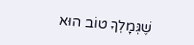שֶׁגְּמָלְךָ טוֹב הוּא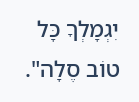יִגְמָלְךָ כָּל טוֹב סֶלָה".